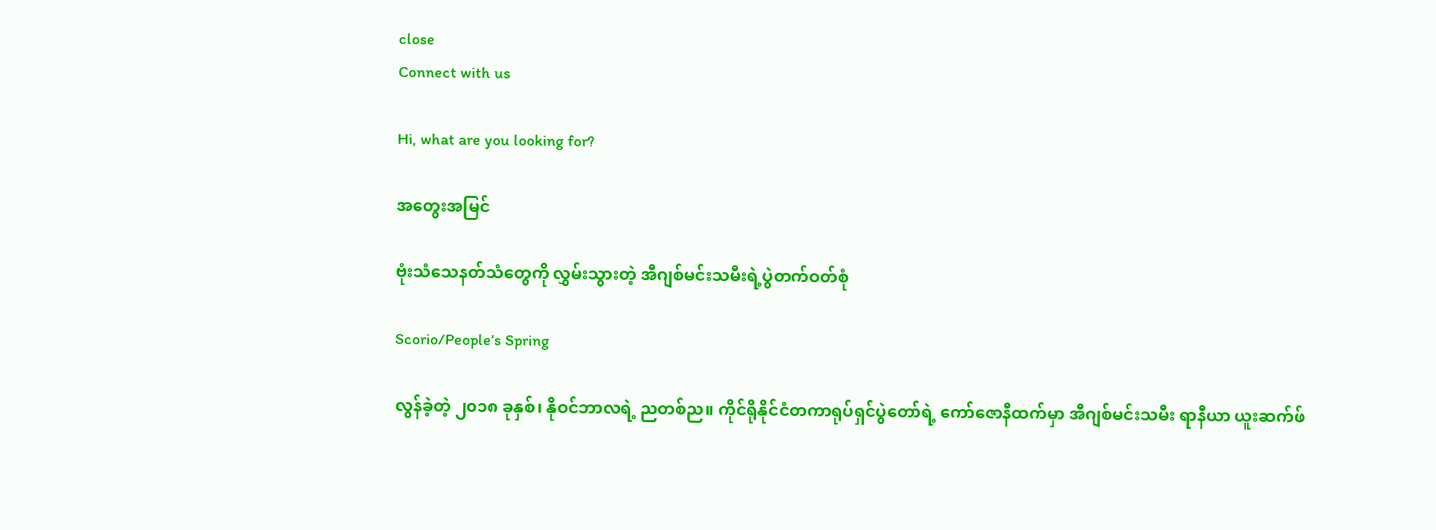close
Connect with us

Hi, what are you looking for?

အတွေးအမြင်

ဗုံးသံသေနတ်သံတွေကို လွှမ်းသွားတဲ့ အီဂျစ်မင်းသမီးရဲ့ပွဲတက်ဝတ်စုံ

Scorio/People’s Spring

လွန်ခဲ့တဲ့ ၂၀၁၈ ခုနှစ်၊ နိုဝင်ဘာလရဲ့ ညတစ်ည။ ကိုင်ရိုနိုင်ငံတကာရုပ်ရှင်ပွဲတော်ရဲ့ ကော်ဇောနီထက်မှာ အီဂျစ်မင်းသမီး ရာနီယာ ယူးဆက်ဖ်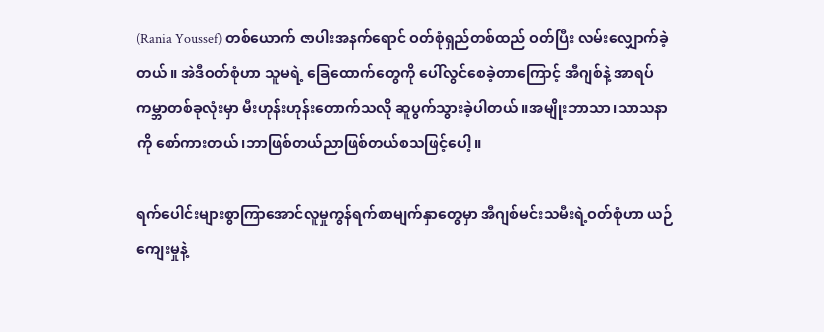(Rania Youssef) တစ်ယောက် ဇာပါးအနက်ရောင် ဝတ်စုံရှည်တစ်ထည် ဝတ်ပြီး လမ်းလျှောက်ခဲ့တယ်။ အဲဒီဝတ်စုံဟာ သူမရဲ့ ခြေထောက်တွေကို ပေါ်လွင်စေခဲ့တာကြောင့် အီဂျစ်နဲ့ အာရပ်ကမ္ဘာတစ်ခုလုံးမှာ မီးဟုန်းဟုန်းတောက်သလို ဆူပွက်သွားခဲ့ပါတယ်။အမျိုးဘာသာ၊သာသနာကို စော်ကားတယ်၊ဘာဖြစ်တယ်ညာဖြစ်တယ်စသဖြင့်ပေါ့။

ရက်ပေါင်းများစွာကြာအောင်လူမှုကွန်ရက်စာမျက်နှာတွေမှာ အီဂျစ်မင်းသမီးရဲ့ဝတ်စုံဟာ ယဉ်ကျေးမှုနဲ့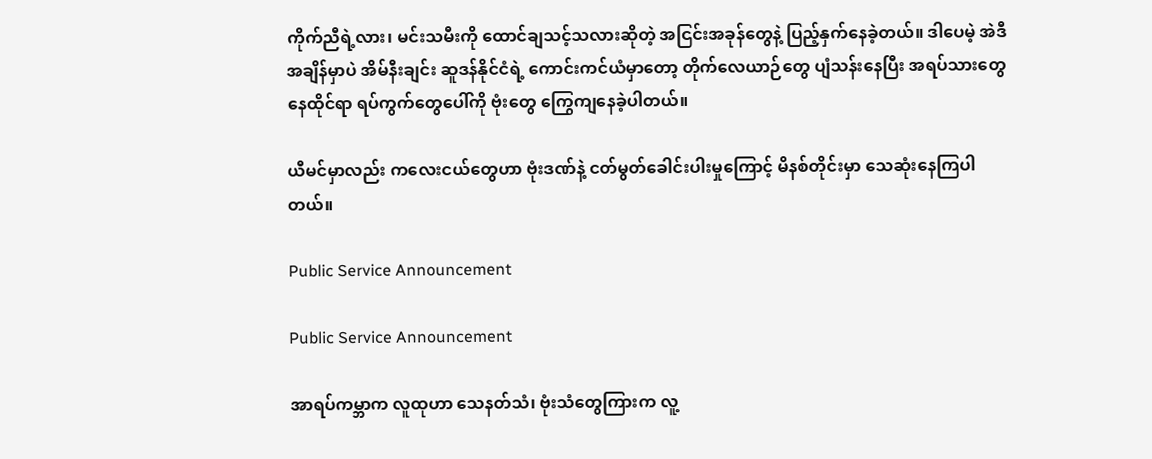ကိုက်ညီရဲ့လား၊ မင်းသမီးကို ထောင်ချသင့်သလားဆိုတဲ့ အငြင်းအခုန်တွေနဲ့ ပြည့်နှက်နေခဲ့တယ်။ ဒါပေမဲ့ အဲဒီအချိန်မှာပဲ အိမ်နီးချင်း ဆူဒန်နိုင်ငံရဲ့ ကောင်းကင်ယံမှာတော့ တိုက်လေယာဉ်တွေ ပျံသန်းနေပြီး အရပ်သားတွေ နေထိုင်ရာ ရပ်ကွက်တွေပေါ်ကို ဗုံးတွေ ကြွေကျနေခဲ့ပါတယ်။

ယီမင်မှာလည်း ကလေးငယ်တွေဟာ ဗုံးဒဏ်နဲ့ ငတ်မွတ်ခေါင်းပါးမှုကြောင့် မိနစ်တိုင်းမှာ သေဆုံးနေကြပါတယ်။

Public Service Announcement

Public Service Announcement

အာရပ်ကမ္ဘာက လူထုဟာ သေနတ်သံ၊ ဗုံးသံတွေကြားက လူ့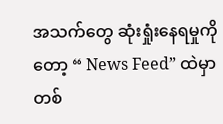အသက်တွေ ဆုံးရှုံးနေရမှုကိုတော့ “ News Feed” ထဲမှာ တစ်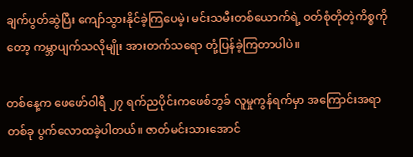ချက်ပွတ်ဆွဲပြီး ကျော်သွားနိုင်ခဲ့ကြပေမဲ့၊ မင်းသမီးတစ်ယောက်ရဲ့ ဝတ်စုံတိုတဲ့ကိစ္စကိုတော့ ကမ္ဘာပျက်သလိုမျိုး အားတက်သရော တုံ့ပြန်ခဲ့ကြတာပါပဲ။

တစ်နေ့က ဖေဖော်ဝါရီ ၂၇ ရက်ညပိုင်းကဖေစ်ဘွခ် လူမှုကွန်ရက်မှာ အကြောင်းအရာတစ်ခု ပွက်လောထခဲ့ပါတယ်။ ဇာတ်မင်းသားအောင်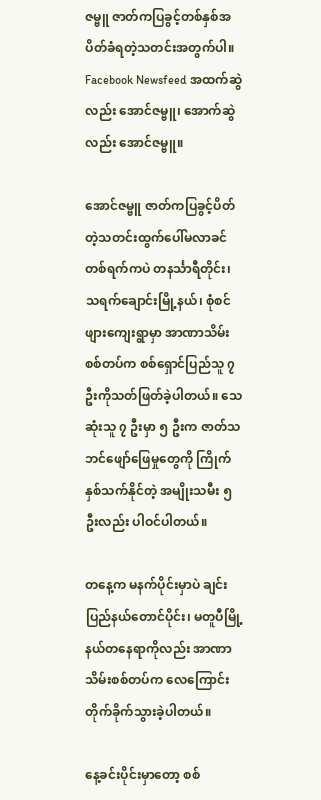ဇမ္ဗူ ဇာတ်ကပြခွင့်တစ်နှစ်အပိတ်ခံရတဲ့သတင်းအတွက်ပါ။ Facebook Newsfeed အထက်ဆွဲလည်း အောင်ဇမ္ဗူ၊ အောက်ဆွဲလည်း အောင်ဇမ္ဗူ။

အောင်ဇမ္ဗူ ဇာတ်ကပြခွင့်ပိတ်တဲ့သတင်းထွက်ပေါ်မလာခင် တစ်ရက်ကပဲ တနင်္သာရီတိုင်း၊ သရက်ချောင်းမြို့နယ်၊ စုံစင်ဖျားကျေးရွာမှာ အာဏာသိမ်းစစ်တပ်က စစ်ရှောင်ပြည်သူ ၇ ဦးကိုသတ်ဖြတ်ခဲ့ပါတယ်။ သေဆုံးသူ ၇ ဦးမှာ ၅ ဦးက ဇာတ်သဘင်ဖျော်ဖြေမှုတွေကို ကြိုက်နှစ်သက်နိုင်တဲ့ အမျိုးသမီး ၅ ဦးလည်း ပါဝင်ပါတယ်။

တနေ့က မနက်ပိုင်းမှာပဲ ချင်းပြည်နယ်တောင်ပိုင်း၊ မတူပီမြို့နယ်တနေရာကိုလည်း အာဏာသိမ်းစစ်တပ်က လေကြောင်းတိုက်ခိုက်သွားခဲ့ပါတယ်။

နေ့ခင်းပိုင်းမှာတော့ စစ်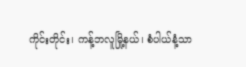ကိုင်းတိုင်း၊ ကန့်ဘလူမြို့နယ်၊ စံပါယ်နံ့သာ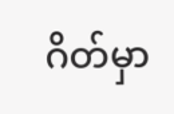ဂိတ်မှာ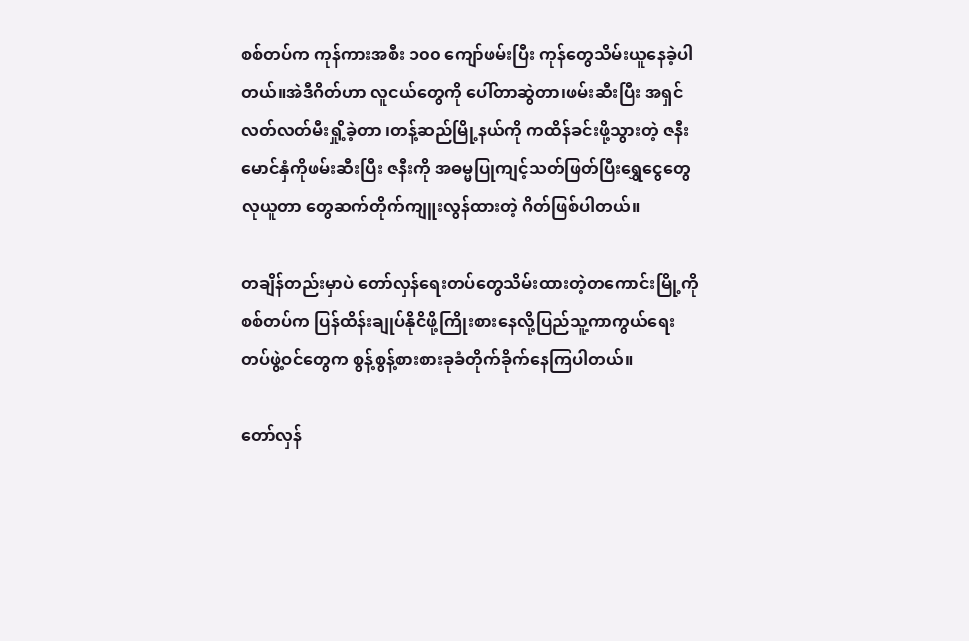စစ်တပ်က ကုန်ကားအစီး ၁၀၀ ကျော်ဖမ်းပြီး ကုန်တွေသိမ်းယူနေခဲ့ပါတယ်။အဲဒီဂိတ်ဟာ လူငယ်တွေကို ပေါ်တာဆွဲတာ၊ဖမ်းဆီးပြီး အရှင်လတ်လတ်မီးရှို့ခဲ့တာ ၊တန့်ဆည်မြို့နယ်ကို ကထိန်ခင်းဖို့သွားတဲ့ ဇနီးမောင်နှံကိုဖမ်းဆီးပြီး ဇနီးကို အ‌‌ဓမ္မပြုကျင့်သတ်ဖြတ်ပြီးရွှေငွေတွေ လုယူတာ တွေဆက်တိုက်ကျူးလွန်ထားတဲ့ ဂိတ်ဖြစ်ပါတယ်။

တချိန်တည်းမှာပဲ တော်လှန်ရေးတပ်တွေသိမ်းထားတဲ့တကောင်းမြို့ကို စစ်တပ်က ပြန်ထိန်းချုပ်နိုငိဖို့ကြိုးစားနေလို့ပြည်သူ့ကာကွယ်ရေးတပ်ဖွဲ့ဝင်တွေက စွန့်စွန့်စားစားခုခံတိုက်ခိုက်နေကြပါတယ်။

တော်လှန်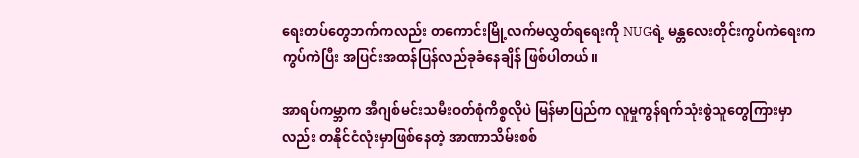ရေးတပ်တွေဘက်ကလည်း တကောင်းမြို့လက်မလွှတ်ရရေးကို NUGရဲ့ မန္တလေးတိုင်းကွပ်ကဲရေးက ကွပ်ကဲပြီး အပြင်းအထန်ပြန်လည်ခုခံနေချိန် ဖြစ်ပါတယ်။

အာရပ်ကမ္ဘာက အီဂျစ်မင်းသမီးဝတ်စုံကိစ္စလိုပဲ မြန်မာပြည်က လူမှုကွန်ရက်သုံးစွဲသူတွေကြားမှာလည်း တနိုင်ငံလုံးမှာဖြစ်နေတဲ့ အာဏာသိမ်းစစ်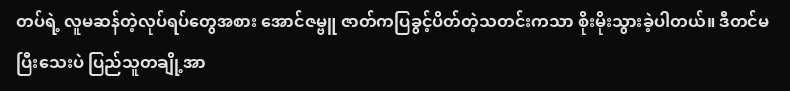တပ်ရဲ့ လူမဆန်တဲ့လုပ်ရပ်တွေအစား အောင်ဇမ္ဗူ ဇာတ်ကပြခွင့်ပိတ်တဲ့သတင်းကသာ စိုးမိုးသွားခဲ့ပါတယ်။ ဒီတင်မပြီးသေးပဲ ပြည်သူတချို့အာ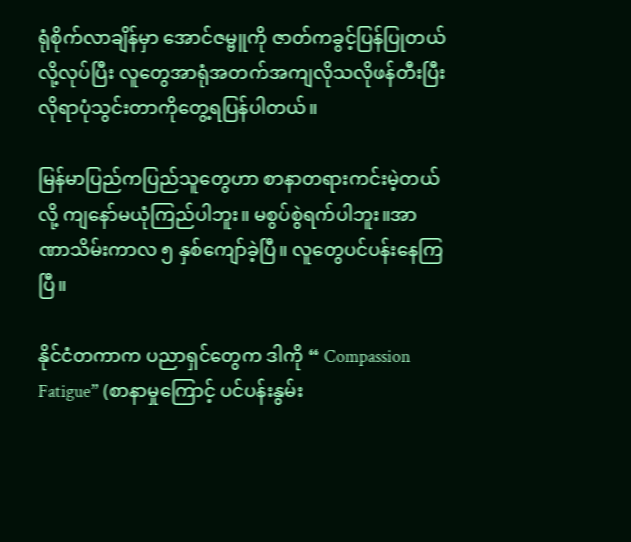ရုံစိုက်လာချိန်မှာ အောင်ဇမ္ဗူကို ဇာတ်ကခွင့်ပြန်ပြုတယ်လို့လုပ်ပြီး လူတွေအာရုံအတက်အကျလိုသလိုဖန်တီးပြီး လိုရာပုံသွင်းတာကိုတွေ့ရပြန်ပါတယ်။

မြန်မာပြည်ကပြည်သူတွေဟာ စာနာတရားကင်းမဲ့တယ်လို့ ကျနော်မယုံကြည်ပါဘူး။ မစွပ်စွဲရက်ပါဘူး။အာဏာသိမ်းကာလ ၅ နှစ်ကျော်ခဲ့ပြီ။ လူတွေပင်ပန်းနေကြပြီ။

နိုင်ငံတကာက ပညာရှင်တွေက ဒါကို “ Compassion Fatigue” (စာနာမှုကြောင့် ပင်ပန်းနွမ်း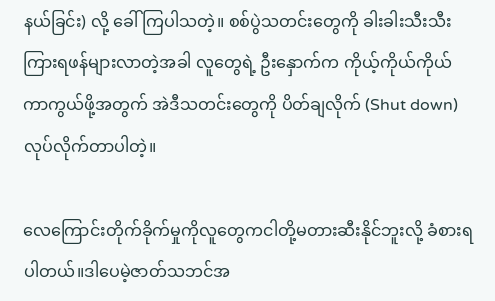နယ်ခြင်း) လို့ ခေါ်ကြပါသတဲ့။ စစ်ပွဲသတင်းတွေကို ခါးခါးသီးသီး ကြားရဖန်များလာတဲ့အခါ လူတွေရဲ့ ဦးနှောက်က ကိုယ့်ကိုယ်ကိုယ် ကာကွယ်ဖို့အတွက် အဲဒီသတင်းတွေကို ပိတ်ချလိုက် (Shut down) လုပ်လိုက်တာပါတဲ့။

လေကြောင်းတိုက်ခိုက်မှုကိုလူတွေကငါတို့မတားဆီးနိုင်ဘူးလို့ ခံစားရပါတယ်။ဒါပေမဲ့ဇာတ်သဘင်အ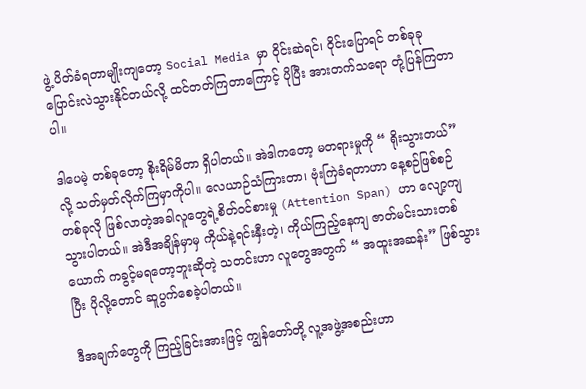ဖွဲ့ ပိတ်ခံရတာမျိုးကျတော့ Social Media မှာ ဝိုင်းဆဲရင်၊ ဝိုင်းပြောရင် တစ်ခုခု ပြောင်းလဲသွားနိုင်တယ်လို့ ထင်တတ်ကြတာကြောင့် ပိုပြီး အားတက်သရော တုံ့ပြန်ကြတာပါ။

ဒါပေမဲ့ တစ်ခုတော့ စိုးရိမ်မိတာ ရှိပါတယ်။ အဲဒါကတော့ မတရားမှုကို “ ရိုးသွားတယ်” လို့ သတ်မှတ်လိုက်ကြမှာကိုပါ။ လေယာဉ်သံကြားတာ၊ ဗုံးကြဲခံရတာဟာ နေ့စဉ်ဖြစ်စဉ်တစ်ခုလို ဖြစ်လာတဲ့အခါလူတွေရဲ့စိတ်ဝင်စားမှု (Attention Span) ဟာ လျော့ကျသွားပါတယ်။ အဲဒီအချိန်မှာမှ ကိုယ်နဲ့ရင်းနှီးတဲ့၊ ကိုယ်ကြည့်နေကျ ဇာတ်မင်းသားတစ်ယောက် ကခွင့်မရတော့ဘူးဆိုတဲ့ သတင်းဟာ လူတွေအတွက် “ အထူးအဆန်း” ဖြစ်သွားပြီး ပိုလို့တောင် ဆူပွက်စေခဲ့ပါတယ်။

ဒီအချက်တွေကို ကြည့်ခြင်းအားဖြင့် ကျွန်တော်တို့ လူ့အဖွဲ့အစည်းဟာ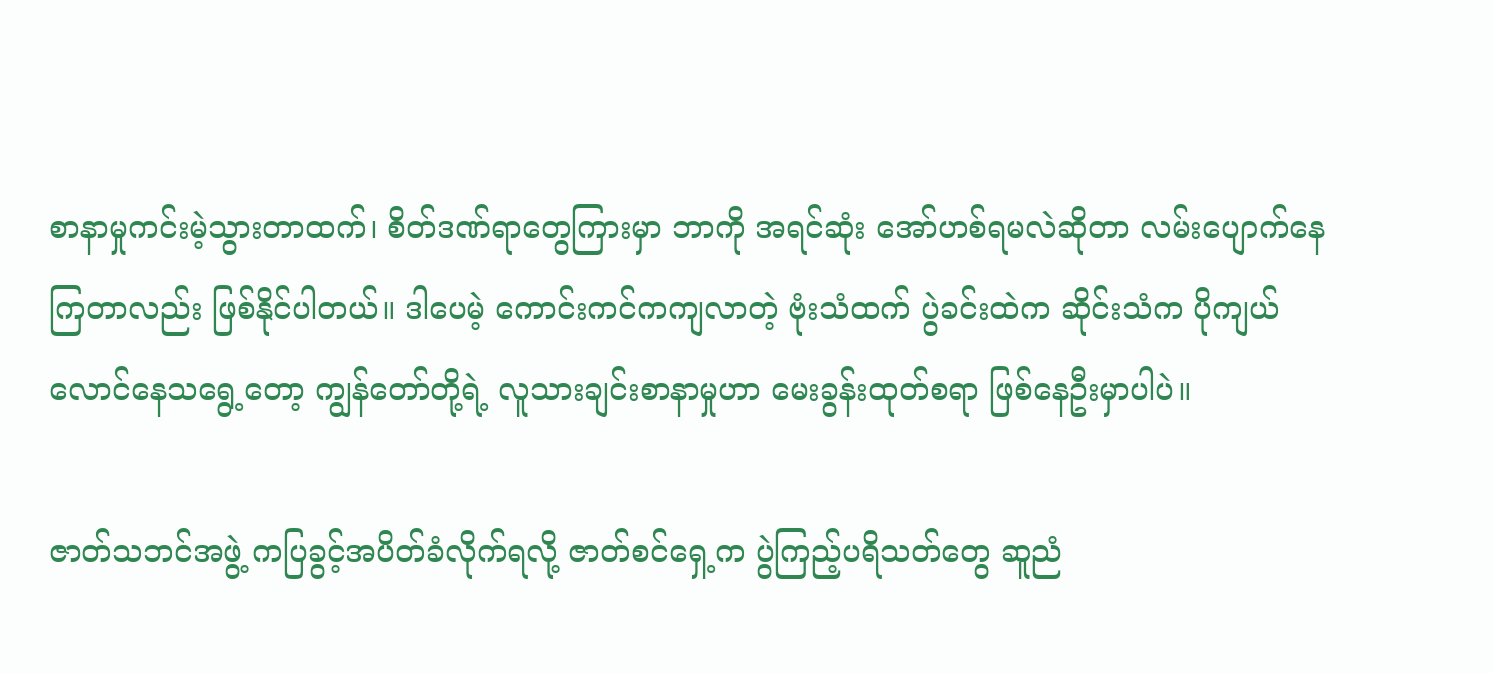စာနာမှုကင်းမဲ့သွားတာထက်၊ စိတ်ဒဏ်ရာတွေကြားမှာ ဘာကို အရင်ဆုံး အော်ဟစ်ရမလဲဆိုတာ လမ်းပျောက်နေကြတာလည်း ဖြစ်နိုင်ပါတယ်။ ဒါပေမဲ့ ကောင်းကင်ကကျလာတဲ့ ဗုံးသံထက် ပွဲခင်းထဲက ဆိုင်းသံက ပိုကျယ်လောင်နေသရွေ့တော့ ကျွန်တော်တို့ရဲ့ လူသားချင်းစာနာမှုဟာ မေးခွန်းထုတ်စရာ ဖြစ်နေဦးမှာပါပဲ။

ဇာတ်သဘင်အဖွဲ့ ကပြခွင့်အပိတ်ခံလိုက်ရလို့ ဇာတ်စင်ရှေ့က ပွဲကြည့်ပရိသတ်တွေ ဆူညံ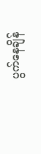ပွက်နေချိန်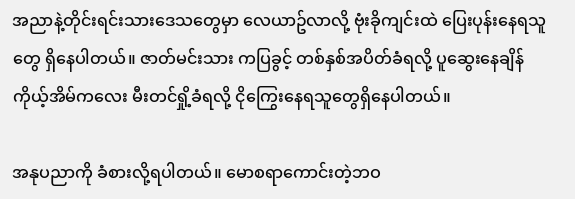အညာနဲ့တိုင်းရင်းသားဒေသတွေမှာ လေယာဥ်လာလို့ ဗုံးခိုကျင်းထဲ ပြေးပုန်းနေရသူတွေ ရှိနေပါတယ်။ ဇာတ်မင်းသား ကပြခွင့် တစ်နှစ်အပိတ်ခံရလို့ ပူဆွေးနေချိန် ကိုယ့်အိမ်ကလေး မီးတင်ရှို့ခံရလို့ ငိုကြွေးနေရသူတွေရှိနေပါတယ်။

အနုပညာကို ခံစားလို့ရပါတယ်။ မောစရာကောင်းတဲ့ဘဝ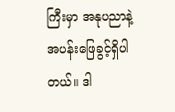ကြီးမှာ အနုပညာနဲ့အပန်းဖြေခွင့်ရှိပါတယ်။ ဒါ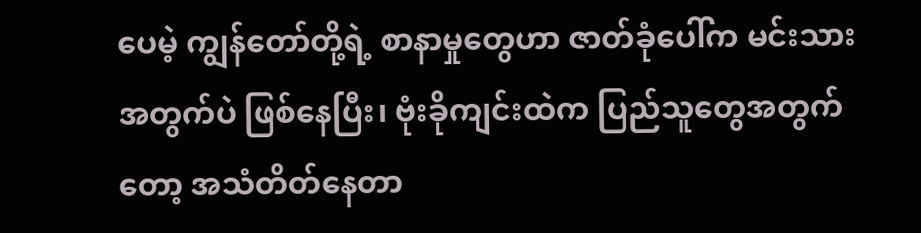ပေမဲ့ ကျွန်တော်တို့ရဲ့ စာနာမှုတွေဟာ ဇာတ်ခုံပေါ်က မင်းသားအတွက်ပဲ ဖြစ်နေပြီး၊ ဗုံးခိုကျင်းထဲက ပြည်သူတွေအတွက်တော့ အသံတိတ်နေတာ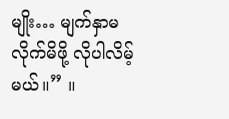မျိုး… မျက်နှာမလိုက်မိဖို့ လိုပါလိမ့်မယ်။” ။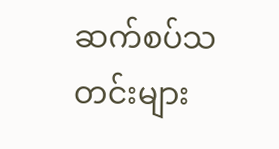ဆက်စပ်သတင်းများ